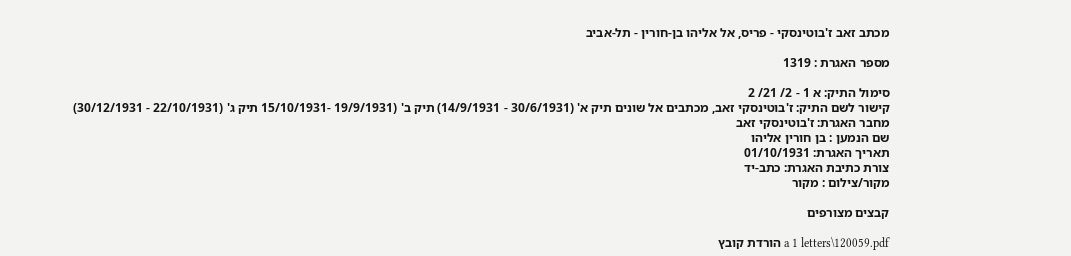מכתב זאב ז'בוטינסקי - פריס, אל אליהו בן-חורין - תל-אביב

מספר האגרת : 1319

סימול התיק: א 1 - 2/ 21/ 2
קישור לשם התיק: ז'בוטינסקי זאב, מכתבים אל שונים תיק א' (30/6/1931 - 14/9/1931) תיק ב' (19/9/1931 -15/10/1931 תיק ג' (22/10/1931 - 30/12/1931)
מחבר האגרת: ז'בוטינסקי זאב
שם הנמען : בן חורין אליהו
תאריך האגרת: 01/10/1931
צורת כתיבת האגרת: כתב-יד
מקור/צילום : מקור

קבצים מצורפים

a 1 letters\120059.pdf הורדת קובץ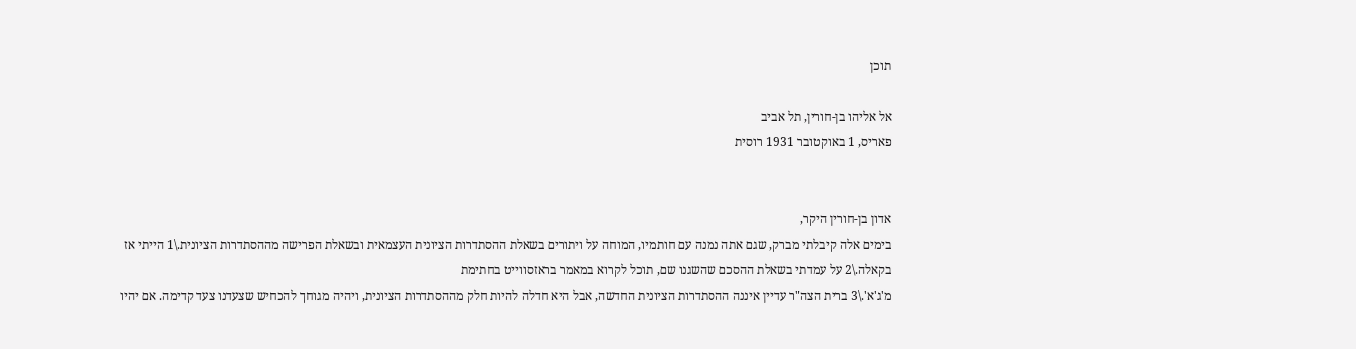תוכן

אל אליהו בן-חורין, תל אביב
פאריס, 1 באוקטובר 1931 רוסית


אדון בן-חורין היקר,
בימים אלה קיבלתי מברק, שגם אתה נמנה עם חותמיו, המוחה על ויתורים בשאלת ההסתדרות הציונית העצמאית ובשאלת הפרישה מההסתדרות הציונית.\1 הייתי אז בקאלה.\2 על עמדתי בשאלת ההסכם שהשגנו שם, תוכל לקרוא במאמר בראזסווייט בחתימת
מ'ג'א'.\3 ברית הצה"ר עדיין איננה ההסתדרות הציונית החדשה, אבל היא חדלה להיות חלק מההסתדרות הציונית, ויהיה מגוחך להכחיש שצעדנו צעד קדימה. אם יהיו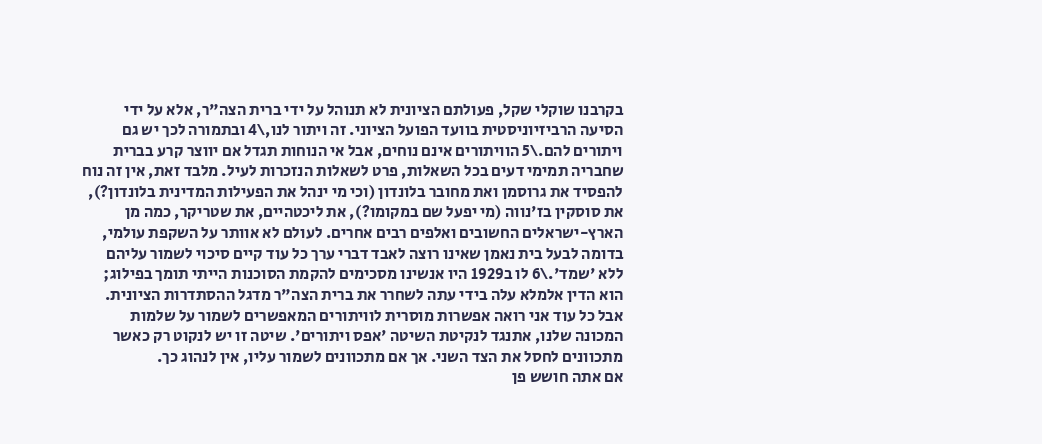בקרבנו שוקלי שקל, פעולתם הציונית לא תנוהל על ידי ברית הצה"ר, אלא על ידי הסיעה הרביזיוניסטית בוועד הפועל הציוני. זה ויתור לנו,\4 ובתמורה לכך יש גם ויתורים להם.\5 הוויתורים אינם נוחים, אבל אי הנוחות תגדל אם יווצר קרע בברית שחבריה תמימי דעים בכל השאלות, פרט לשאלות הנזכרות לעיל. מלבד זאת, אין זה נוח להפסיד את גרוסמן ואת מחובר בלונדון (וכי מי ינהל את הפעילות המדינית בלונדון?), את סוסקין בז'נווה (מי יפעל שם במקומו?), את ליכטהיים, את שטריקר, כמה מן הארץ-ישראלים החשובים ואלפים רבים אחרים. לעולם לא אוותר על השקפת עולמי, בדומה לבעל בית נאמן שאינו רוצה לאבד דברי ערך כל עוד קיים סיכוי לשמור עליהם ללא 'שמד'.\6 לו ב1929 היו אנשינו מסכימים להקמת הסוכנות הייתי תומך בפילוג; הוא הדין אלמלא עלה בידי עתה לשחרר את ברית הצה"ר מדגל ההסתדרות הציונית. אבל כל עוד אני רואה אפשרות מוסרית לוויתורים המאפשרים לשמור על שלמות המכונה שלנו, אתנגד לנקיטת השיטה 'אפס ויתורים'. שיטה זו יש לנקוט רק כאשר מתכוונים לחסל את הצד השני. אך אם מתכוונים לשמור עליו, אין לנהוג כך.
אם אתה חושש פן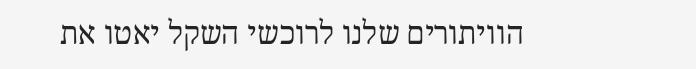הוויתורים שלנו לרוכשי השקל יאטו את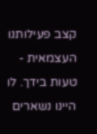קצב פעילותנו העצמאית - טעות בידך. לו היינו נשארים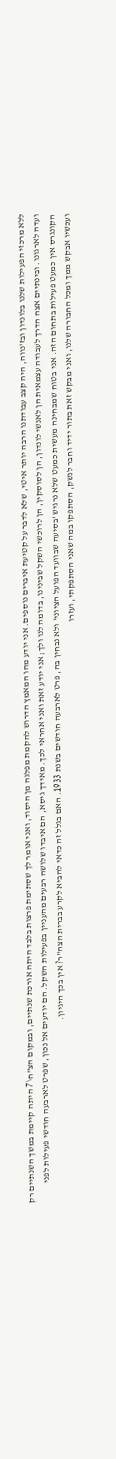ללא מרכזי הפעילות שלנו בלונדון ובז'נווה, היה קצב עבודתנו הרבה יותר איטי, שלא לדבר על קטיעת איברים נוספים. אני יודע מהו המאמץ הדרוש להקמת מפלגה מן היסוד, ואני אומר לך שסתימת פרצות בלבד היתה אורכת שנתיים, ובמקום הצ"ח\7 היתה קיימת במשך השנתיים רק ועדה לארגונו. ובינתיים אצה הדרך לעבודה עצמאית הן לאנשי לונדון, הן לסוסקין, הן לרוכשי השקל שבינינו, בדומה לנו ולך; אני יודע זאת ואני אחראי לכך. מאידך גיסא, הם איבדו שלושה רבעים מהעניין בפעילות השקל. הם יודעים אל נכון, שפרט לארבעה חודשי פעילות לפני הקונגרס אין כמעט פעילות בתחום הזה. אני בטוח שמבחינה מעשית כמעט שלא נרגיש 'בסיעה שבוועד הפועל הציוני' ולא נבחין בה, פרט לארבעה חודשים בשנת 1933. האם בגלל זה כדאי להביא לקרע בברית הצה"ר? אין בכך היגיון.
ועכשיו אבקש ממך ומכל החבורה שלנו, ואני מבקש זאת בתור ידיד וחבר לנשק, הסתפקו במה שאני הסתפקתי, ועזרו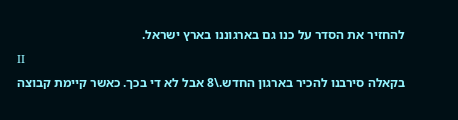להחזיר את הסדר על כנו גם בארגוננו בארץ ישראל.
II
בקאלה סירבנו להכיר בארגון החדש.\8 אבל לא די בכך. כאשר קיימת קבוצה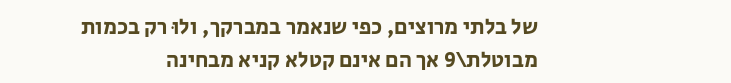של בלתי מרוצים, כפי שנאמר במברקך, ולוּ רק בכמות מבוטלת\9 אך הם אינם קטלא קניא מבחינה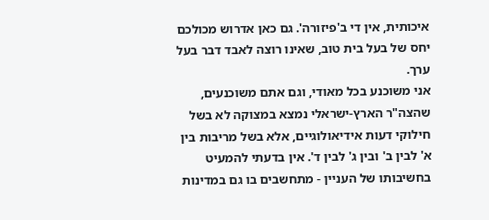איכותית, אין די ב'פיזורה'. גם כאן אדרוש מכולכם יחס של בעל בית טוב, שאינו רוצה לאבד דבר בעל ערך.
אני משוכנע בכל מאודי, וגם אתם משוכנעים, שהצה"ר הארץ-ישראלי נמצא במצוקה לא בשל חילוקי דעות אידיאולוגיים, אלא בשל מריבות בין א' לבין ב' ובין ג' לבין ד'. אין בדעתי להמעיט בחשיבותו של העניין - מתחשבים בו גם במדינות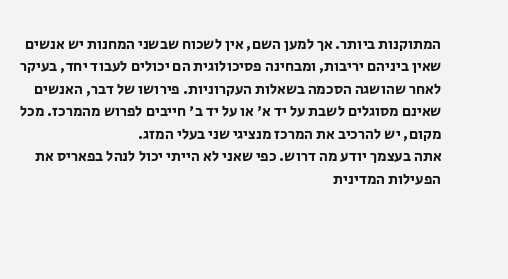המתוקנות ביותר. אך למען השם, אין לשכוח שבשני המחנות יש אנשים שאין ביניהם יריבות, ומבחינה פסיכולוגית הם יכולים לעבוד יחד, בעיקר לאחר שהושגה הסכמה בשאלות העקרוניות. פירושו של דבר, האנשים שאינם מסוגלים לשבת על יד א' או על יד ב' חייבים לפרוש מהמרכז. מכל מקום, יש להרכיב את המרכז מנציגי שני בעלי המזג.
אתה בעצמך יודע מה דרוש. כפי שאני לא הייתי יכול לנהל בפאריס את הפעילות המדינית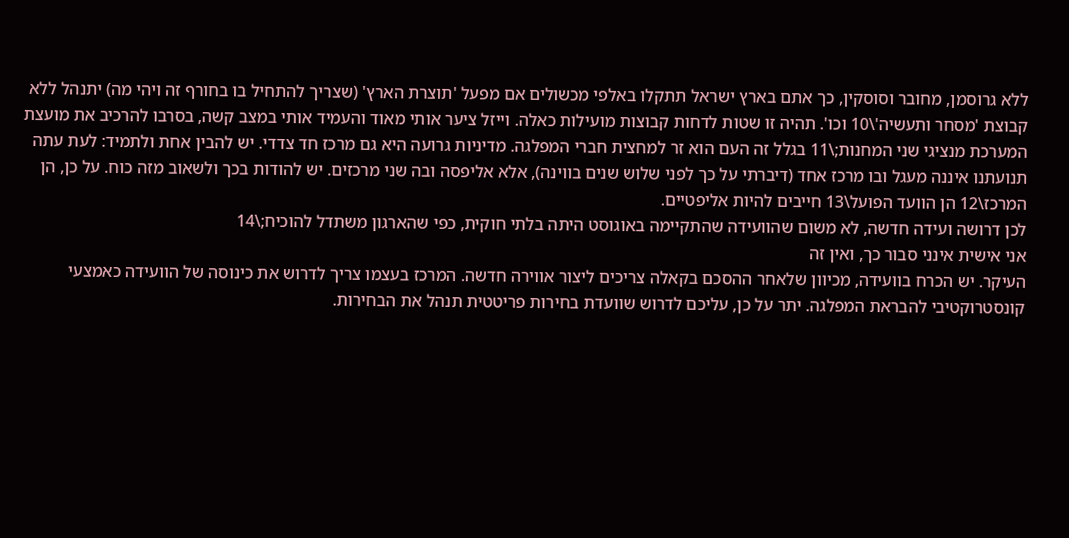ללא גרוסמן, מחובר וסוסקין, כך אתם בארץ ישראל תתקלו באלפי מכשולים אם מפעל 'תוצרת הארץ' (שצריך להתחיל בו בחורף זה ויהי מה) יתנהל ללא קבוצת 'מסחר ותעשיה'\10 וכו'. תהיה זו שטות לדחות קבוצות מועילות כאלה. וייזל ציער אותי מאוד והעמיד אותי במצב קשה, בסרבו להרכיב את מועצת המערכת מנציגי שני המחנות;\11 בגלל זה העם הוא זר למחצית חברי המפלגה. מדיניות גרועה היא גם מרכז חד צדדי. יש להבין אחת ולתמיד: לעת עתה תנועתנו איננה מעגל ובו מרכז אחד (דיברתי על כך לפני שלוש שנים בווינה), אלא אליפסה ובה שני מרכזים. יש להודות בכך ולשאוב מזה כוח. על כן, הן המרכז\12 הן הוועד הפועל\13 חייבים להיות אליפטיים.
לכן דרושה ועידה חדשה, לא משום שהוועידה שהתקיימה באוגוסט היתה בלתי חוקית, כפי שהארגון משתדל להוכיח;\14
אני אישית אינני סבור כך, ואין זה
העיקר. יש הכרח בוועידה, מכיוון שלאחר ההסכם בקאלה צריכים ליצור אווירה חדשה. המרכז בעצמו צריך לדרוש את כינוסה של הוועידה כאמצעי קונסטרוקטיבי להבראת המפלגה. יתר על כן, עליכם לדרוש שוועדת בחירות פריטטית תנהל את הבחירות.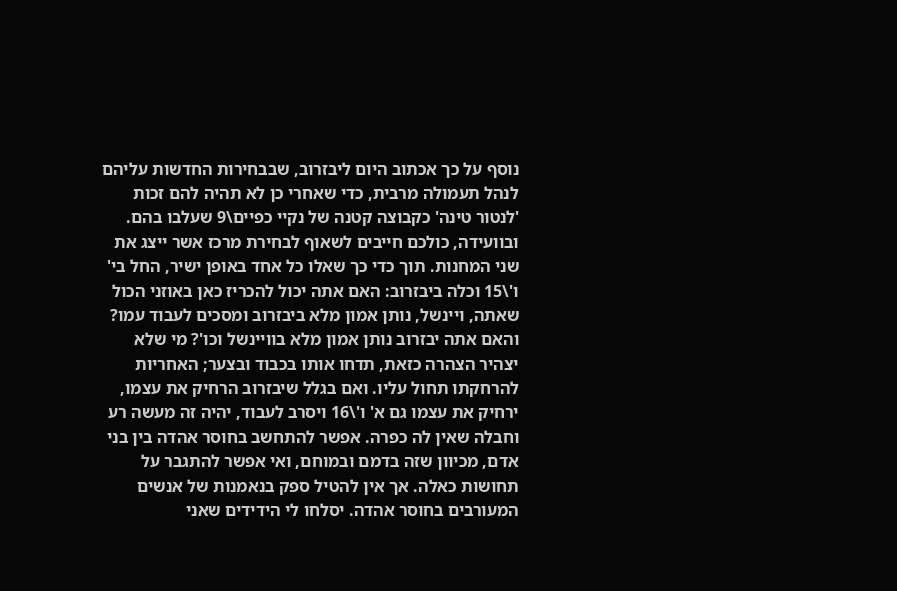נוסף על כך אכתוב היום ליבזרוב, שבבחירות החדשות עליהם לנהל תעמולה מרבית, כדי שאחרי כן לא תהיה להם זכות 'לנטור טינה' כקבוצה קטנה של נקיי כפיים\9 שעלבו בהם. ובוועידה, כולכם חייבים לשאוף לבחירת מרכז אשר ייצג את שני המחנות. תוך כדי כך שאלו כל אחד באופן ישיר, החל בי' ו'\15 וכלה ביבזרוב: האם אתה יכול להכריז כאן באוזני הכול שאתה, ויינשל, נותן אמון מלא ביבזרוב ומסכים לעבוד עמו? והאם אתה יבזרוב נותן אמון מלא בוויינשל וכו'? מי שלא יצהיר הצהרה כזאת, תדחו אותו בכבוד ובצער; האחריות להרחקתו תחול עליו. ואם בגלל שיבזרוב הרחיק את עצמו, ירחיק את עצמו גם א' ו'\16 ויסרב לעבוד, יהיה זה מעשה רע וחבלה שאין לה כפרה. אפשר להתחשב בחוסר אהדה בין בני אדם, מכיוון שזה בדמם ובמוחם, ואי אפשר להתגבר על תחושות כאלה. אך אין להטיל ספק בנאמנות של אנשים המעורבים בחוסר אהדה. יסלחו לי הידידים שאני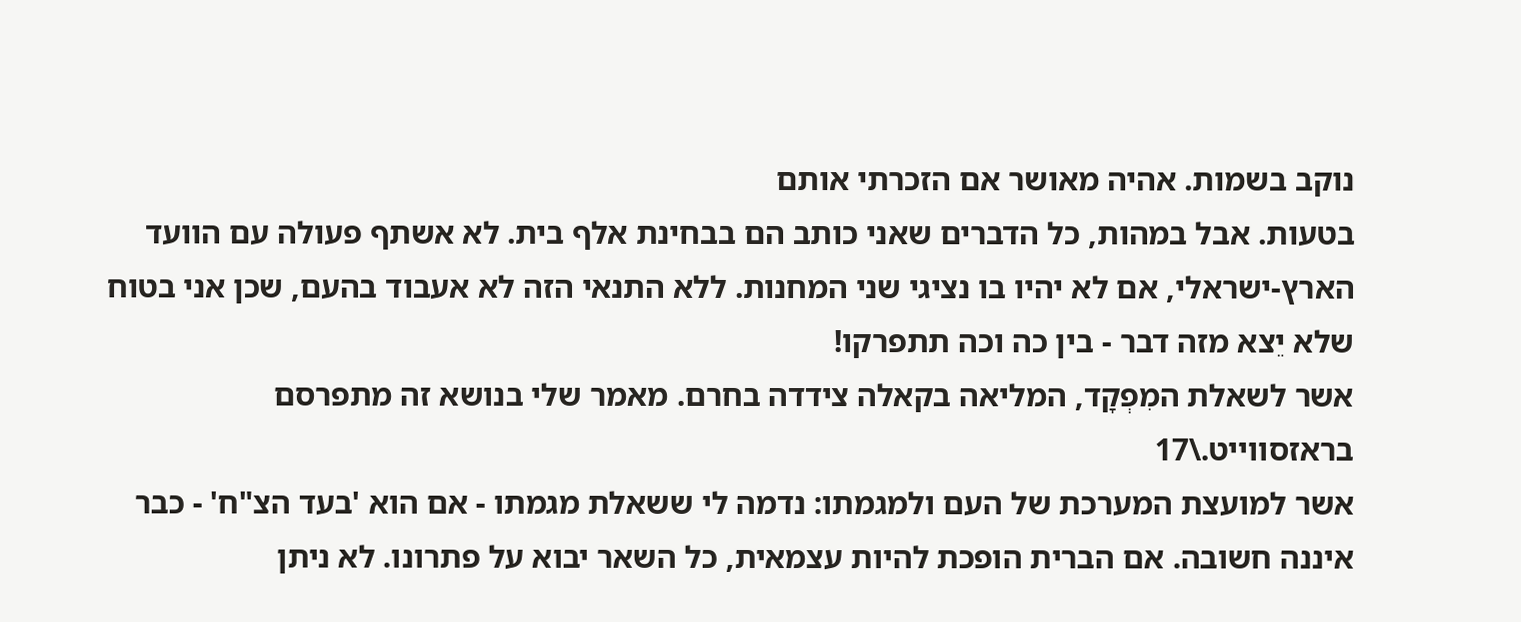נוקב בשמות. אהיה מאושר אם הזכרתי אותם
בטעות. אבל במהות, כל הדברים שאני כותב הם בבחינת אלף בית. לא אשתף פעולה עם הוועד הארץ-ישראלי, אם לא יהיו בו נציגי שני המחנות. ללא התנאי הזה לא אעבוד בהעם, שכן אני בטוח שלא יֵצא מזה דבר - בין כה וכה תתפרקו!
אשר לשאלת המִפְקָד, המליאה בקאלה צידדה בחרם. מאמר שלי בנושא זה מתפרסם בראזסווייט.\17
אשר למועצת המערכת של העם ולמגמתו: נדמה לי ששאלת מגמתו - אם הוא 'בעד הצ"ח' - כבר איננה חשובה. אם הברית הופכת להיות עצמאית, כל השאר יבוא על פתרונו. לא ניתן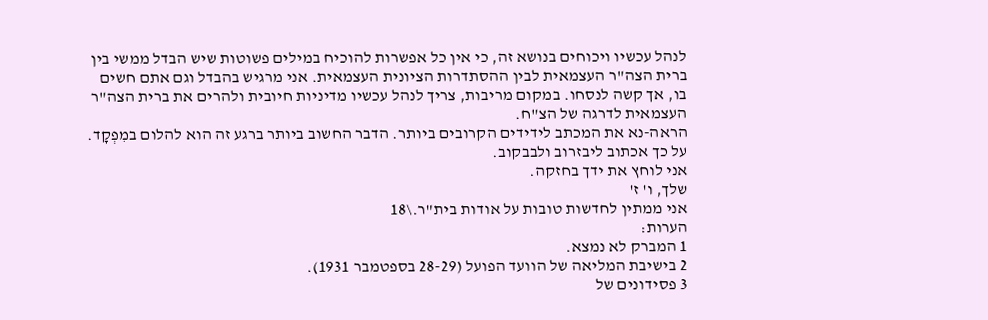לנהל עכשיו ויכוחים בנושא זה, כי אין כל אפשרות להוכיח במילים פשוטות שיש הבדל ממשי בין ברית הצה"ר העצמאית לבין ההסתדרות הציונית העצמאית. אני מרגיש בהבדל וגם אתם חשים בו, אך קשה לנסחו. במקום מריבות, צריך לנהל עכשיו מדיניות חיובית ולהרים את ברית הצה"ר העצמאית לדרגה של הצ"ח.
הראה-נא את המכתב לידידים הקרובים ביותר. הדבר החשוב ביותר ברגע זה הוא להלום במִפְקָד. על כך אכתוב ליבזרוב ולבבקוב.
אני לוחץ את ידך בחזקה.
שלך, ו' ז'
אני ממתין לחדשות טובות על אודות בית"ר.\18
הערות:
1 המברק לא נמצא.
2 בישיבת המליאה של הוועד הפועל (28-29 בספטמבר 1931).
3 פסידונים של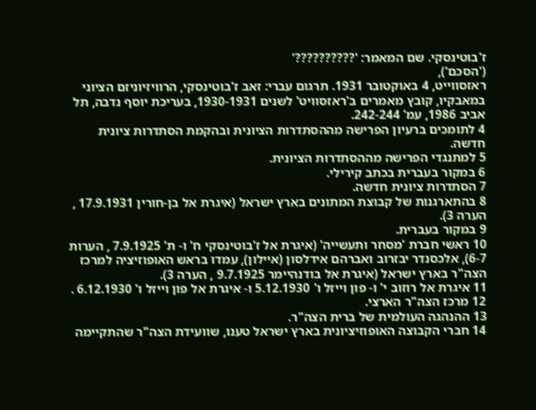ז'בוטינסקי. שם המאמר: '??????????'
('הסכם'),
ראזסווייט, 4 באוקטובר 1931. תרגום עברי: זאב ז'בוטינסקי, הרוויזיוניזם הציוני במאבקיו, קובץ מאמרים ב'ראזסוויט' לשנים 1930-1931, בעריכת יוסף נדבה, תל אביב 1986, עמ' 242-244.
4 לתומכים ברעיון הפרישה מההסתדרות הציונית ובהקמת הסתדרות ציונית חדשה.
5 למתנגדי הפרישה מההסתדרות הציונית.
6 במקור בעברית בכתב קירילי.
7 הסתדרות ציונית חדשה.
8 בהתארגנות של קבוצת המתונים בארץ ישראל (איגרת אל בן-חורין 17.9.1931 , הערה 3).
9 במקור בעברית.
10 ראשי חברת 'מסחר ותעשייה' (איגרת אל ז'בוטינסקי ח' ו- ת' 7.9.1925 , הערות 6-7), אלכסנדר יבזרוב ואברהם אידלסון (איילון), עמדו בראש האופוזיציה למרכז הצה"ר בארץ ישראל (איגרת אל בודנהיימר 9.7.1925 , הערה 3).
11 איגרת אל רוזוב י' ו- פון וייזל ו' 5.12.1930 ו- איגרת אל פון וייזל ו' 6.12.1930 .
12 מרכז הצה"ר הארצי.
13 ההנהגה העולמית של ברית הצה"ר.
14 חברי הקבוצה האופוזיציונית בארץ ישראל טענו, שוועידת הצה"ר שהתקיימה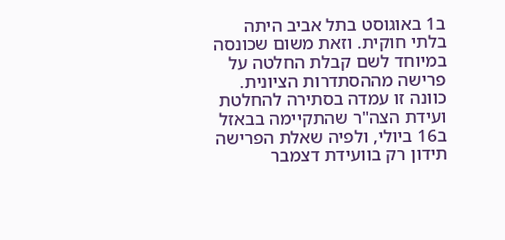ב1 באוגוסט בתל אביב היתה בלתי חוקית. וזאת משום שכונסה במיוחד לשם קבלת החלטה על פרישה מההסתדרות הציונית. כוונה זו עמדה בסתירה להחלטת ועידת הצה"ר שהתקיימה בבאזל ב16 ביולי, ולפיה שאלת הפרישה תידון רק בוועידת דצמבר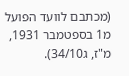(מכתבם לוועד הפועל מ1 בספטמבר 1931, מ"ז, ג34/10).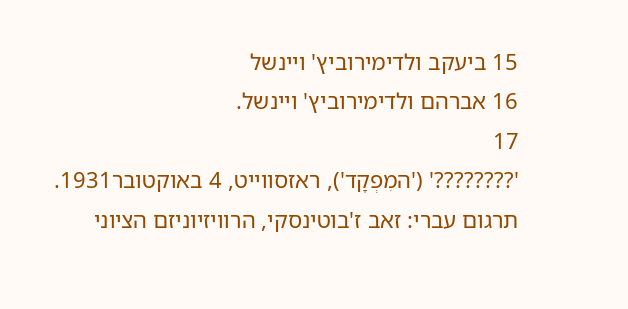15 ביעקב ולדימירוביץ' ויינשל
16 אברהם ולדימירוביץ' ויינשל.
17
'????????' ('המִפְקָד'), ראזסווייט, 4 באוקטובר1931. תרגום עברי: זאב ז'בוטינסקי, הרוויזיוניזם הציוני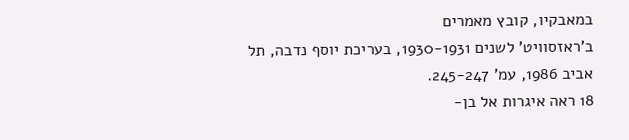במאבקיו, קובץ מאמרים
ב'ראזסוויט' לשנים 1930-1931, בעריכת יוסף נדבה, תל אביב 1986, עמ' 245-247.
18 ראה איגרות אל בן-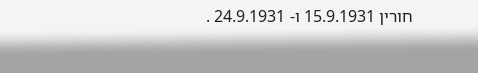חורין 15.9.1931 ו- 24.9.1931 .